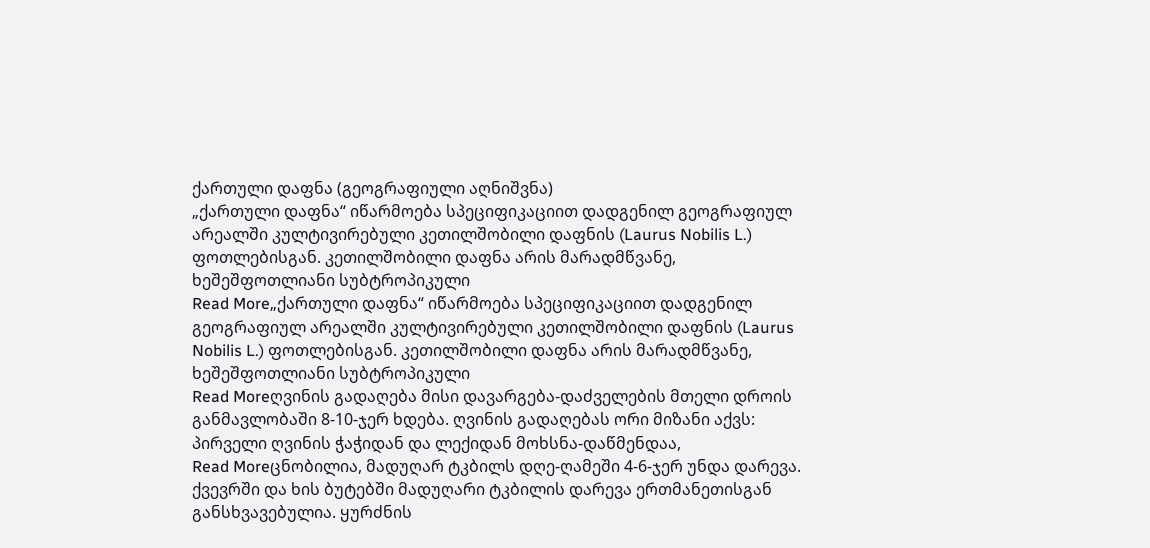ქართული დაფნა (გეოგრაფიული აღნიშვნა)
„ქართული დაფნა“ იწარმოება სპეციფიკაციით დადგენილ გეოგრაფიულ არეალში კულტივირებული კეთილშობილი დაფნის (Laurus Nobilis L.) ფოთლებისგან. კეთილშობილი დაფნა არის მარადმწვანე, ხეშეშფოთლიანი სუბტროპიკული
Read More„ქართული დაფნა“ იწარმოება სპეციფიკაციით დადგენილ გეოგრაფიულ არეალში კულტივირებული კეთილშობილი დაფნის (Laurus Nobilis L.) ფოთლებისგან. კეთილშობილი დაფნა არის მარადმწვანე, ხეშეშფოთლიანი სუბტროპიკული
Read Moreღვინის გადაღება მისი დავარგება-დაძველების მთელი დროის განმავლობაში 8-10-ჯერ ხდება. ღვინის გადაღებას ორი მიზანი აქვს: პირველი ღვინის ჭაჭიდან და ლექიდან მოხსნა-დაწმენდაა,
Read Moreცნობილია, მადუღარ ტკბილს დღე-ღამეში 4-6-ჯერ უნდა დარევა. ქვევრში და ხის ბუტებში მადუღარი ტკბილის დარევა ერთმანეთისგან განსხვავებულია. ყურძნის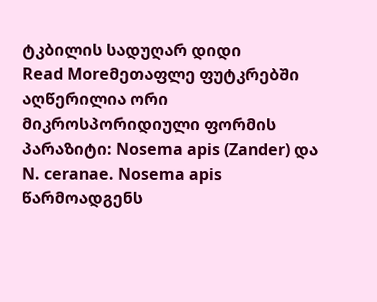ტკბილის სადუღარ დიდი
Read Moreმეთაფლე ფუტკრებში აღწერილია ორი მიკროსპორიდიული ფორმის პარაზიტი: Nosema apis (Zander) და N. ceranae. Nosema apis წარმოადგენს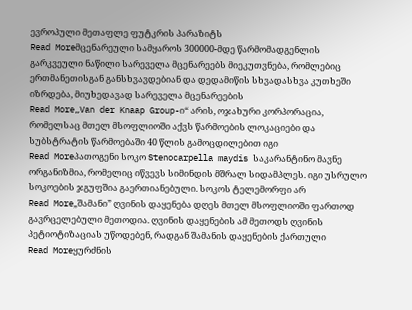ევროპული მეთაფლე ფუტკრის პარაზიტს
Read Moreმცენარეული სამყაროს 300000-მდე წარმომადგენლის გარკვეული ნაწილი სარეველა მცენარეებს მიეკუთვნება, რომლებიც ერთმანეთისგან განსხვავდებიან და დედამიწის სხვადასხვა კუთხეში იზრდება, მიუხედავად სარეველა მცენარეების
Read More„Van der Knaap Group-ი“ არის, ოჯახური კორპორაცია, რომელსაც მთელ მსოფლიოში აქვს წარმოების ლოკაციები და სუბსტრატის წარმოებაში 40 წლის გამოცდილებით იგი
Read Moreპათოგენი სოკო Stenocarpella maydis საკარანტინო მავნე ორგანიზმია, რომელიც იწვევს სიმინდის მშრალ სიდამპლეს. იგი უსრულო სოკოების ჯგუფშია გაერთიანებული. სოკოს ტელემორფი არ
Read More„შამანი” ღვინის დაყენება დღეს მთელ მსოფლიოში ფართოდ გავრცელებული მეთოდია. ღვინის დაყენების ამ მეთოდს ღვინის პეტიოტიზაციას უწოდებენ, რადგან შამანის დაყენების ქართული
Read Moreყურძნის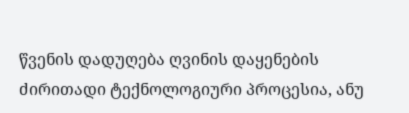წვენის დადუღება ღვინის დაყენების ძირითადი ტექნოლოგიური პროცესია, ანუ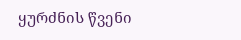ყურძნის წვენი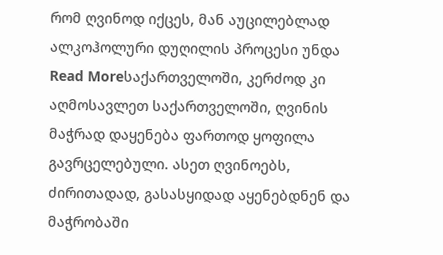რომ ღვინოდ იქცეს, მან აუცილებლად ალკოჰოლური დუღილის პროცესი უნდა
Read Moreსაქართველოში, კერძოდ კი აღმოსავლეთ საქართველოში, ღვინის მაჭრად დაყენება ფართოდ ყოფილა გავრცელებული. ასეთ ღვინოებს, ძირითადად, გასასყიდად აყენებდნენ და მაჭრობაში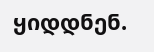ყიდდნენ.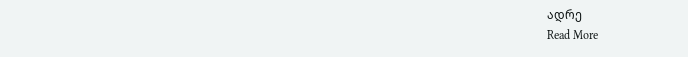ადრე
Read More